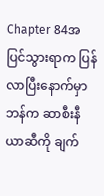Chapter 84အပြင်သွားရာက ပြန်လာပြီးနောက်မှာ ဘန်က ဆာစီးနီယာဆီကို ချက်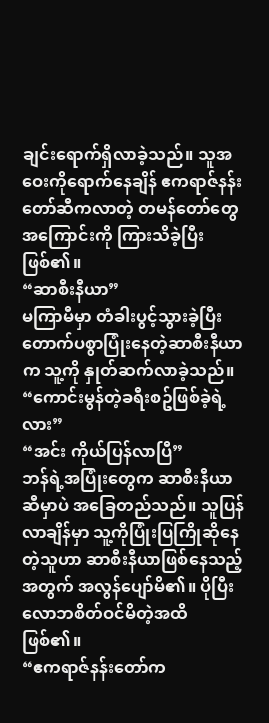ချင်းရောက်ရှိလာခဲ့သည်။ သူအဝေးကိုရောက်နေချိန် ဧကရာဇ်နန်းတော်ဆီကလာတဲ့ တမန်တော်တွေအကြောင်းကို ကြားသိခဲ့ပြီးဖြစ်၏။
“ဆာစီးနီယာ”
မကြာမီမှာ တံခါးပွင့်သွားခဲ့ပြီး တောက်ပစွာပြုံးနေတဲ့ဆာစီးနီယာက သူ့ကို နှုတ်ဆက်လာခဲ့သည်။
“ကောင်းမွန်တဲ့ခရီးစဥ်ဖြစ်ခဲ့ရဲ့လား”
“အင်း ကိုယ်ပြန်လာပြီ”
ဘန်ရဲ့အပြုံးတွေက ဆာစီးနီယာဆီမှာပဲ အခြေတည်သည်။ သူပြန်လာချိန်မှာ သူ့ကိုပြုံးပြကြိုဆိုနေတဲ့သူဟာ ဆာစီးနီယာဖြစ်နေသည့်အတွက် အလွန်ပျော်မိ၏။ ပိုပြီးလောဘစိတ်ဝင်မိတဲ့အထိဖြစ်၏။
“ဧကရာဇ်နန်းတော်က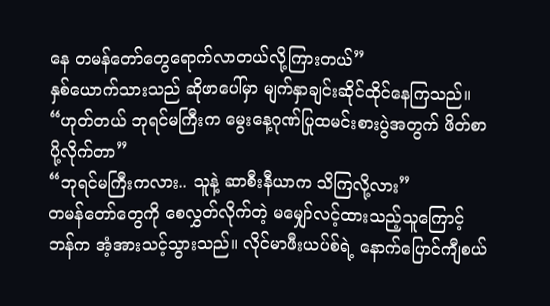နေ တမန်တော်တွေရောက်လာတယ်လို့ကြားတယ်”
နှစ်ယောက်သားသည် ဆိုဖာပေါ်မှာ မျက်နှာချင်းဆိုင်ထိုင်နေကြသည်။
“ဟုတ်တယ် ဘုရင်မကြီးက မွေးနေ့ဂုဏ်ပြုထမင်းစားပွဲအတွက် ဖိတ်စာပို့လိုက်တာ”
“ဘုရင်မကြီးကလား.. သူနဲ့ ဆာစီးနီယာက သိကြလို့လား”
တမန်တော်တွေကို စေလွှတ်လိုက်တဲ့ မမျှော်လင့်ထားသည့်သူကြောင့် ဘန်က အံ့အားသင့်သွားသည်။ လိုင်မာဖီးယပ်စ်ရဲ့ နောက်ပြောင်ကျီစယ်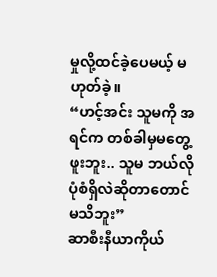မှုလို့ထင်ခဲ့ပေမယ့် မဟုတ်ခဲ့။
“ဟင့်အင်း သူမကို အရင်က တစ်ခါမှမတွေ့ဖူးဘူး.. သူမ ဘယ်လိုပုံစံရှိလဲဆိုတာတောင်မသိဘူး”
ဆာစီးနီယာကိုယ်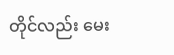တိုင်လည်း မေး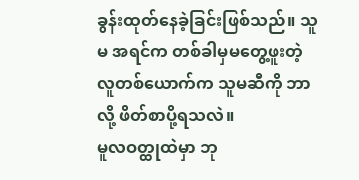ခွန်းထုတ်နေခဲ့ခြင်းဖြစ်သည်။ သူမ အရင်က တစ်ခါမှမတွေ့ဖူးတဲ့လူတစ်ယောက်က သူမဆီကို ဘာလို့ ဖိတ်စာပို့ရသလဲ။
မူလဝတ္ထုထဲမှာ ဘု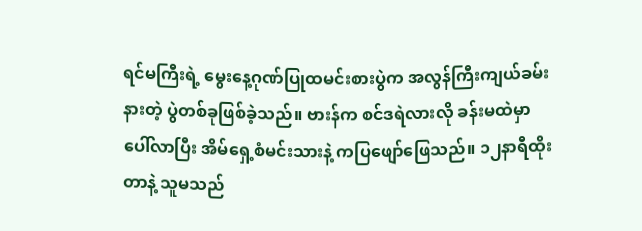ရင်မကြီးရဲ့ မွေးနေ့ဂုဏ်ပြုထမင်းစားပွဲက အလွန်ကြီးကျယ်ခမ်းနားတဲ့ ပွဲတစ်ခုဖြစ်ခဲ့သည်။ ဗားန်က စင်ဒရဲလားလို ခန်းမထဲမှာပေါ်လာပြီး အိမ်ရှေ့စံမင်းသားနဲ့ ကပြဖျော်ဖြေသည်။ ၁၂နာရီထိုးတာနဲ့ သူမသည်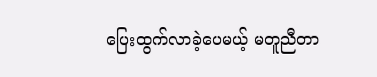ပြေးထွက်လာခဲ့ပေမယ့် မတူညီတာ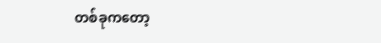တစ်ခုကတော့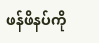ဖန်ဖိနပ်ကို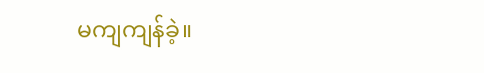မကျကျန်ခဲ့။